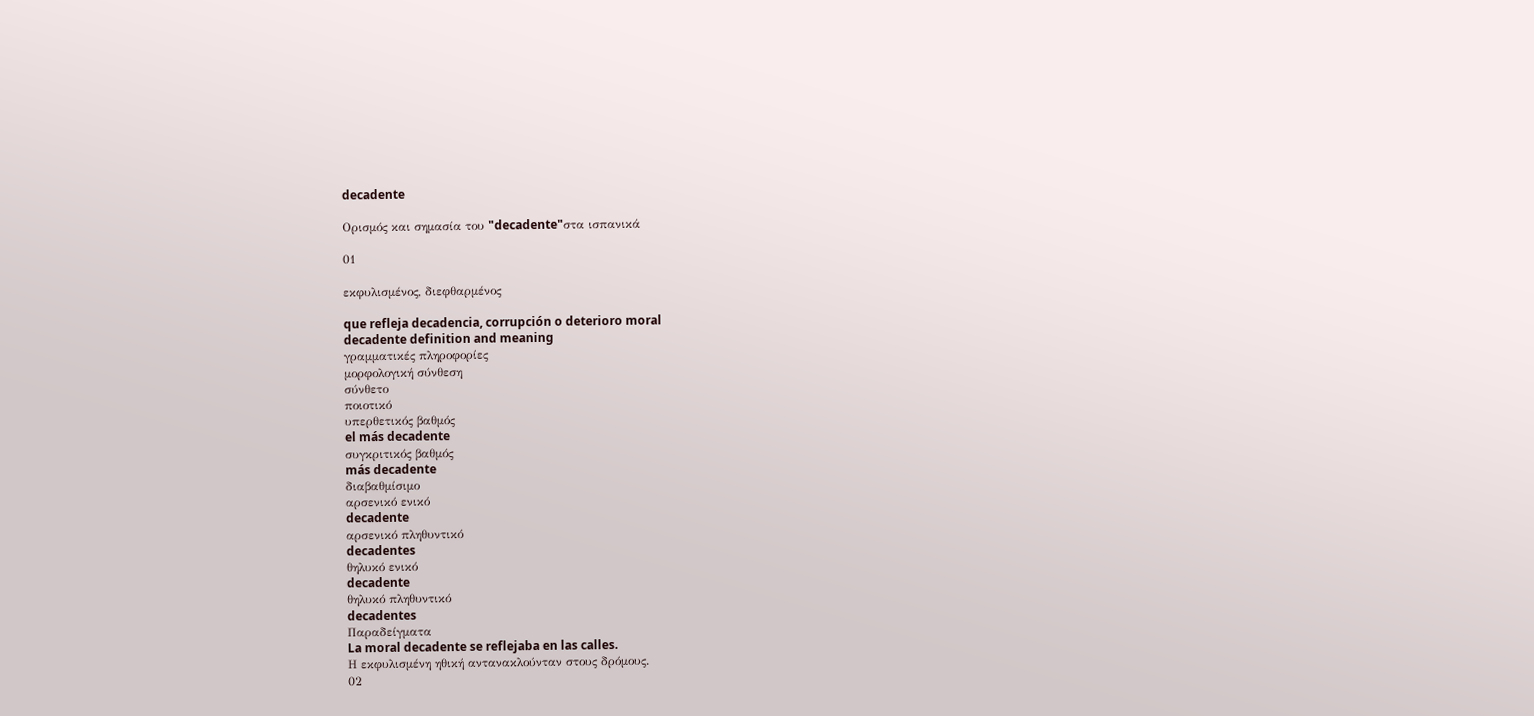decadente

Ορισμός και σημασία του "decadente"στα ισπανικά

01

εκφυλισμένος, διεφθαρμένος

que refleja decadencia, corrupción o deterioro moral
decadente definition and meaning
γραμματικές πληροφορίες
μορφολογική σύνθεση
σύνθετο
ποιοτικό
υπερθετικός βαθμός
el más decadente
συγκριτικός βαθμός
más decadente
διαβαθμίσιμο
αρσενικό ενικό
decadente
αρσενικό πληθυντικό
decadentes
θηλυκό ενικό
decadente
θηλυκό πληθυντικό
decadentes
Παραδείγματα
La moral decadente se reflejaba en las calles.
Η εκφυλισμένη ηθική αντανακλούνταν στους δρόμους.
02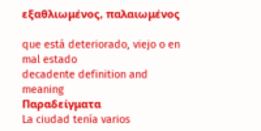εξαθλιωμένος, παλαιωμένος

que está deteriorado, viejo o en mal estado
decadente definition and meaning
Παραδείγματα
La ciudad tenía varios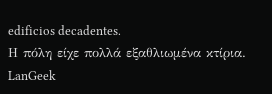edificios decadentes.
Η πόλη είχε πολλά εξαθλιωμένα κτίρια.
LanGeek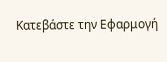Κατεβάστε την Εφαρμογή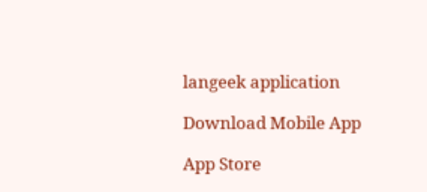langeek application

Download Mobile App

App Store